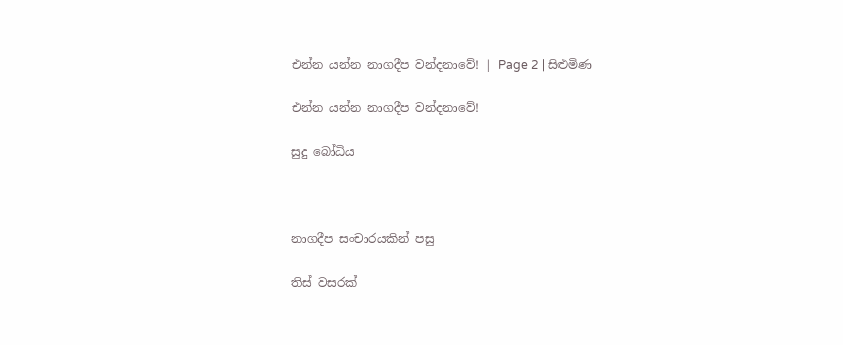එන්න යන්න නාගදීප වන්දනාවේ! | Page 2 | සිළුමිණ

එන්න යන්න නාගදීප වන්දනාවේ!

සුදු බෝධිය



නාගදීප සංචාරයකින් පසු

තිස් වසරක්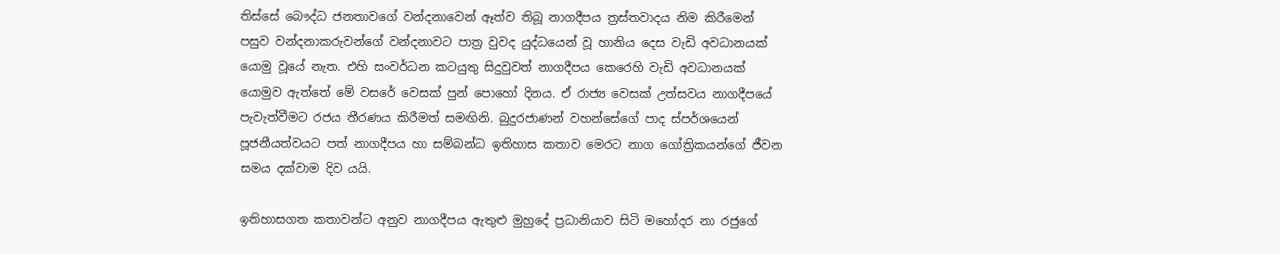තිස්සේ බෞද්ධ ජනතාවගේ වන්දනාවෙන් ඈත්ව තිබූ නාගදීපය ත්‍රස්තවාදය නිම කිරීමෙන් පසුව වන්දනාකරුවන්ගේ වන්දනාවට පාත්‍ර වුවද යුද්ධයෙන් වූ හානිය දෙස වැඩි අවධානයක් යොමු වූයේ නැත. එහි සංවර්ධන කටයුතු සිදුවුවත් නාගදීපය කෙරෙහි වැඩි අවධානයක් යොමුව ඇත්තේ මේ වසරේ වෙසක් පුන් පොහෝ දිනය. ඒ රාජ්‍ය වෙසක් උත්සවය නාගදීපයේ පැවැත්වීමට රජය තීරණය කිරීමත් සමඟිනි. බුදුරජාණන් වහන්සේගේ පාද ස්පර්ශයෙන් පූජනීයත්වයට පත් නාගදීපය හා සම්බන්ධ ඉතිහාස කතාව මෙරට නාග ගෝත්‍රිකයන්ගේ ජීවන සමය දක්වාම දිව යයි.

ඉතිහාසගත කතාවන්ට අනුව නාගදීපය ඇතුළු මුහුදේ ප්‍රධානියාව සිටි මහෝදර නා රජුගේ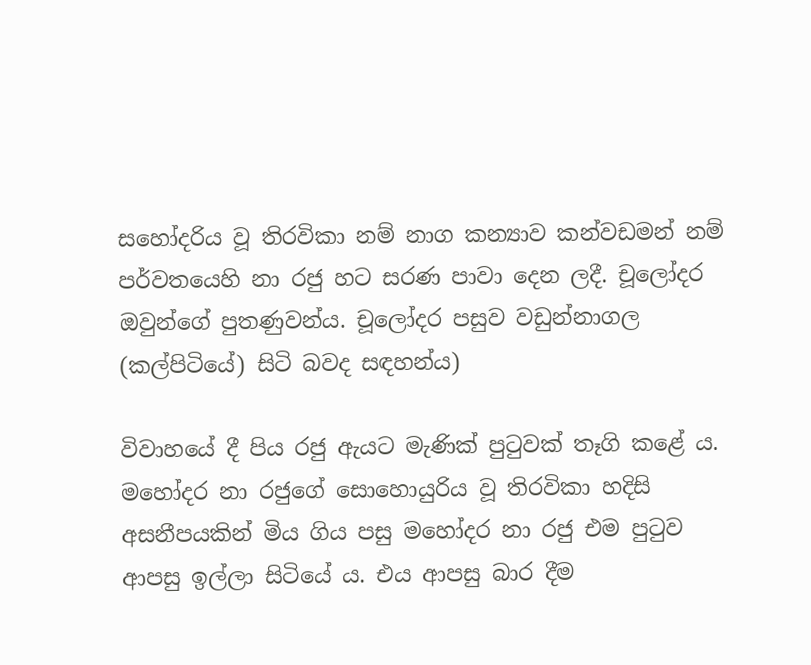සහෝදරිය වූ තිරවිකා නම් නාග කන්‍යාව කන්වඩමන් නම් පර්වතයෙහි නා රජු හට සරණ පාවා දෙන ලදී. චූලෝදර ඔවුන්ගේ පුතණුවන්ය. චූලෝදර පසුව වඩුන්නාගල (කල්පිටියේ) සිටි බවද සඳහන්ය)

විවාහයේ දී පිය රජු ඇයට මැණික් පුටුවක් තෑගි කළේ ය. මහෝදර නා රජුගේ සොහොයුරිය වූ තිරවිකා හදිසි අසනීපයකින් මිය ගිය පසු මහෝදර නා රජු එම පුටුව ආපසු ඉල්ලා සිටියේ ය. එය ආපසු බාර දීම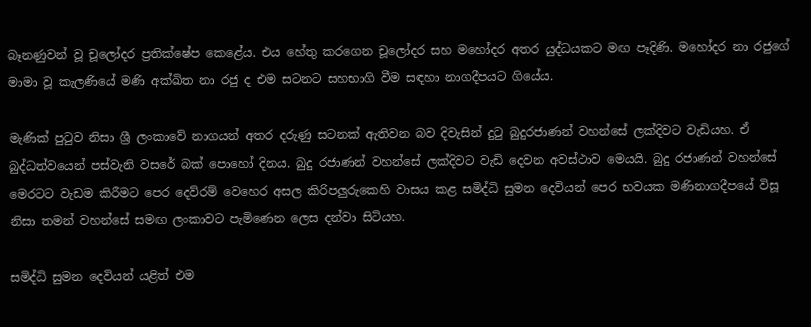බෑනණුවන් වූ චූලෝදර ප්‍රතික්ෂේප කෙළේය. එය හේතු කරගෙන චූලෝදර සහ මහෝදර අතර යුද්ධයකට මඟ පෑදිණි. මහෝදර නා රජුගේ මාමා වූ කැලණියේ මණි අක්ඛිත නා රජු ද එම සටනට සහභාගි වීම සඳහා නාගදීපයට ගියේය.

මැණික් පුටුව නිසා ශ්‍රී ලංකාවේ නාගයන් අතර දරුණු සටනක් ඇතිවන බව දිවැසින් දුටු බුදුරජාණන් වහන්සේ ලක්දිවට වැඩියහ. ඒ බුද්ධත්වයෙන් පස්වැනි වසරේ බක් පොහෝ දිනය. බුදු රජාණන් වහන්සේ ලක්දිවට වැඩි දෙවන අවස්ථාව මෙයයි. බුදු රජාණන් වහන්සේ මෙරටට වැඩම කිරීමට පෙර දෙව්රම් වෙහෙර අසල කිරිපලුරුකෙහි වාසය කළ සමිද්ධි සුමන දෙවියන් පෙර භවයක මණිනාගදීපයේ විසූ නිසා තමන් වහන්සේ සමඟ ලංකාවට පැමිණෙන ලෙස දන්වා සිටියහ.

සමිද්ධි සුමන දෙවියන් යළිත් එම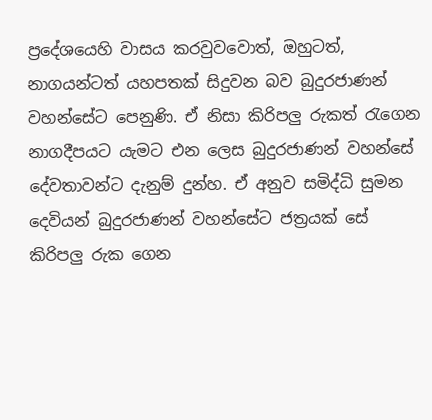ප්‍රදේශයෙහි වාසය කරවුවවොත්, ඔහුටත්, නාගයන්ටත් යහපතක්‌ සිදුවන බව බුදුරජාණන් වහන්සේට පෙනුණි. ඒ නිසා කිරිපලු රුකත් රැගෙන නාගදීපයට යැමට එන ලෙස බුදුරජාණන් වහන්සේ දේවතාවන්ට දැනුම් දුන්හ. ඒ අනුව සමිද්ධි සුමන දෙවියන් බුදුරජාණන් වහන්සේට ජත්‍රයක් සේ කිරිපලු රුක ගෙන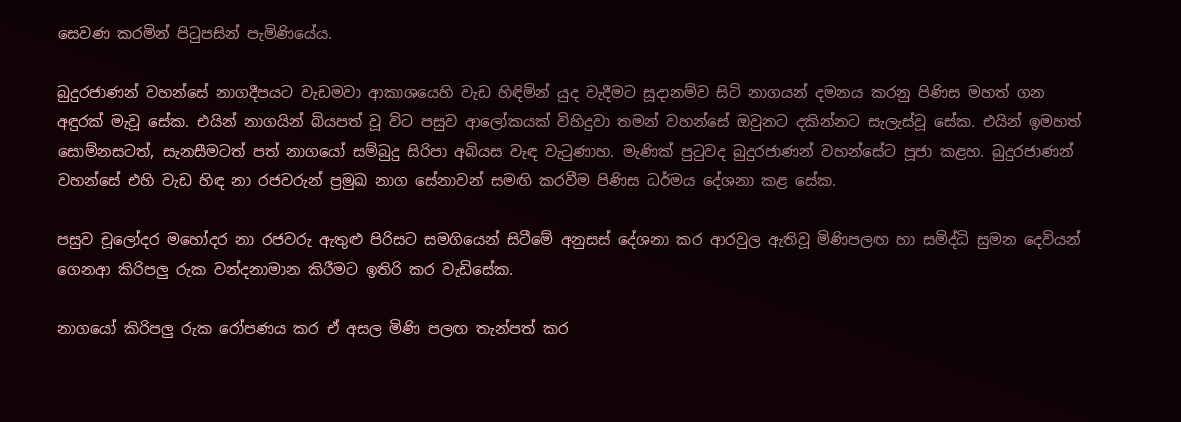සෙවණ කරමින් පිටුපසින් පැමිණියේය.

බුදුරජාණන් වහන්සේ නාගදීපයට වැඩමවා ආකාශයෙහි වැඩ හිඳිමින් යුද වැදීමට සූදානම්ව සිටි නාගයන් දමනය කරනු පිණිස මහත් ගන අඳුරක් මැවූ සේක. එයින් නාගයින් බියපත් වූ විට පසුව ආලෝකයක් විහිදුවා තමන් වහන්සේ ඔවුනට දකින්නට සැලැස්වූ සේක. එයින් ඉමහත් සොම්නසටත්, සැනසීමටත් පත් නාගයෝ සම්බුදු සිරිපා අබියස වැඳ වැටුණාහ. මැණික් පුටුවද බුදුරජාණන් වහන්සේට පූජා කළහ. බුදුරජාණන් වහන්සේ එහි වැඩ හිඳ නා රජවරුන් ප්‍රමුඛ නාග සේනාවන් සමඟි කරවීම පිණිස ධර්මය දේශනා කළ සේක.

පසුව චූලෝදර මහෝදර නා රජවරු ඇතුළු පිරිසට සමගියෙන් සිටීමේ අනුසස් දේශනා කර ආරවුල ඇතිවූ මිණිපලඟ හා සමිද්ධි සුමන දෙවියන් ගෙනආ කිරිපලු රුක වන්දනාමාන කිරීමට ඉතිරි කර වැඩිසේක.

නාගයෝ කිරිපලු රුක රෝපණය කර ඒ අසල මිණි පලඟ තැන්පත් කර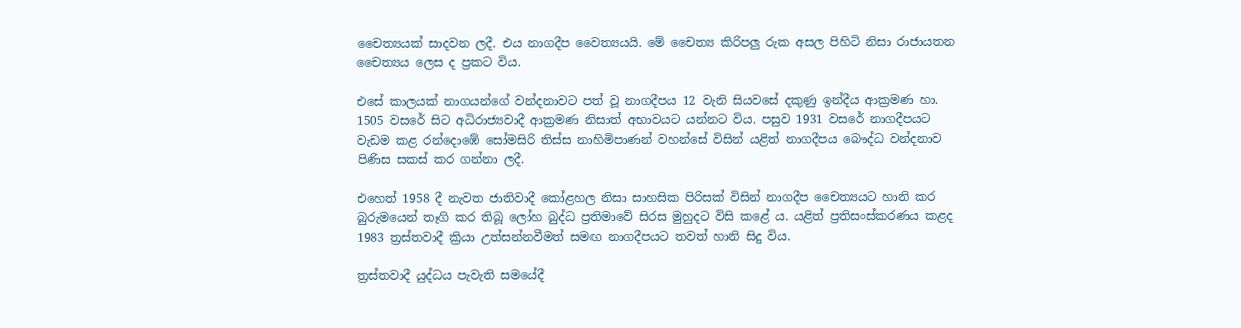චෛත්‍යයක් සාදවන ලදී. එය නාගදීප වෛත්‍යයයි. මේ චෛත්‍ය කිරිපලු රුක අසල පිහිටි නිසා රාජායතන චෛත්‍යය ලෙස ද ප්‍රකට විය.

එසේ කාලයක් නාගයන්ගේ වන්දනාවට පත් වූ නාගදීපය 12 වැනි සියවසේ දකුණු ඉන්දීය ආක්‍රමණ හා. 1505 වසරේ සිට අධිරාජ්‍යවාදී ආක්‍රමණ නිසාත් අභාවයට යන්නට විය. පසුව 1931 වසරේ නාගදීපයට වැඩම කළ රන්දොඹේ සෝමසිරි තිස්ස නාහිමිපාණන් වහන්සේ විසින් යළිත් නාගදීපය බෞද්ධ වන්දනාව පිණිස සකස් කර ගන්නා ලදී.

එහෙත් 1958 දී නැවත ජාතිවාදී කෝළහල නිසා සාහසික පිරිසක් විසින් නාගදීප චෛත්‍යයට හානි කර බුරුමයෙන් තෑගි කර තිබූ ලෝහ බුද්ධ ප්‍රතිමාවේ සිරස මුහුදට විසි කළේ ය. යළිත් ප්‍රතිසංස්කරණය කළද 1983 ත්‍රස්තවාදී ක්‍රියා උත්සන්නවීමත් සමඟ නාගදීපයට තවත් හානි සිදු විය.

ත්‍රස්තවාදී යුද්ධය පැවැති සමයේදී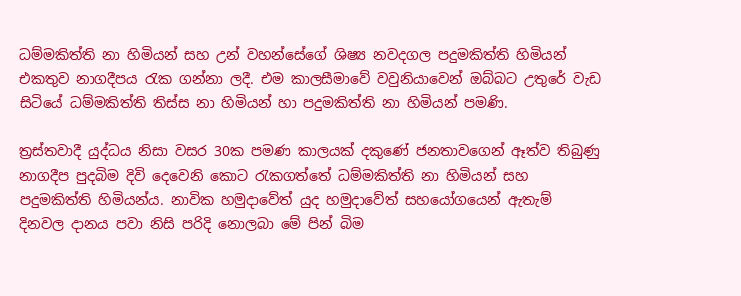ධම්මකිත්ති නා හිමියන් සහ උන් වහන්සේගේ ශිෂ්‍ය නවදගල පදුමකිත්ති හිමියන් එකතුව නාගදීපය රැක ගන්නා ලදී. එම කාලසීමාවේ වවුනියාවෙන් ඔබ්බට උතුරේ වැඩ සිටියේ ධම්මකිත්ති තිස්ස නා හිමියන් හා පදුමකිත්ති නා හිමියන් පමණි.

ත්‍රස්තවාදී යුද්ධය නිසා වසර 30ක පමණ කාලයක් දකුණේ ජනතාවගෙන් ඈත්ව තිබුණු නාගදීප පුදබිම දිවි දෙවෙනි කොට රැකගත්තේ ධම්මකිත්ති නා හිමියන් සහ පදුමකිත්ති හිමියන්ය. නාවික හමුදාවේත් යුද හමුදාවේත් සහයෝගයෙන් ඇතැම් දිනවල දානය පවා නිසි පරිදි නොලබා මේ පින් බිම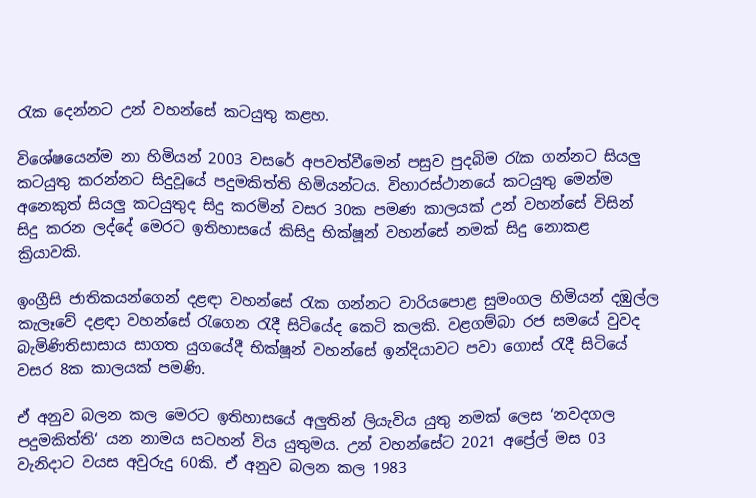රැක දෙන්නට උන් වහන්සේ කටයුතු කළහ.

විශේෂයෙන්ම නා හිමියන් 2003 වසරේ අපවත්වීමෙන් පසුව පුදබිම රැක ගන්නට සියලු කටයුතු කරන්නට සිදුවූයේ පදුමකිත්ති හිමියන්ටය. විහාරස්ථානයේ කටයුතු මෙන්ම අනෙකුත් සියලු කටයුතුද සිදු කරමින් වසර 30ක පමණ කාලයක් උන් වහන්සේ විසින් සිදු කරන ලද්දේ මෙරට ඉතිහාසයේ කිසිදු භික්ෂූන් වහන්සේ නමක් සිදු නොකළ ක්‍රියාවකි.

ඉංග්‍රීසි ජාතිකයන්ගෙන් දළඳා වහන්සේ රැක ගන්නට වාරියපොළ සුමංගල හිමියන් දඹුල්ල කැලෑවේ දළඳා වහන්සේ රැගෙන රැදී සිටියේද කෙටි කලකි. වළගම්බා රජ සමයේ වුවද බැමිණිතිසාසාය සාගත යුගයේදී භික්ෂූන් වහන්සේ ඉන්දියාවට පවා ගොස් රැදී සිටියේ වසර 8ක කාලයක් පමණි.

ඒ අනුව බලන කල මෙරට ඉතිහාසයේ අලුතින් ලියැවිය යුතු නමක් ලෙස ‘නවදගල පදුමකිත්ති‘ යන නාමය සටහන් විය යුතුමය. උන් වහන්සේට 2021 අප්‍රේල් මස 03 වැනිදාට වයස අවුරුදු 60කි. ඒ අනුව බලන කල 1983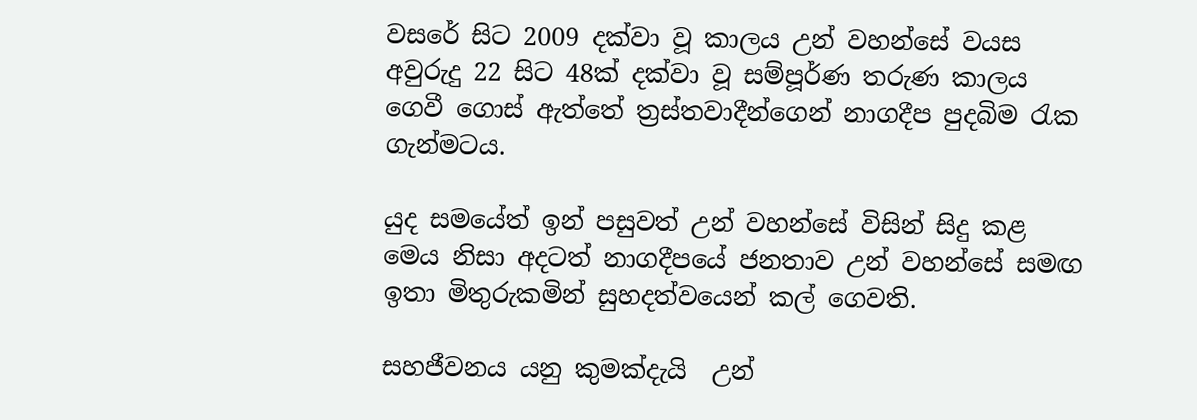වසරේ සිට 2009 දක්වා වූ කාලය උන් වහන්සේ වයස අවුරුදු 22 සිට 48ක් දක්වා වූ සම්පූර්ණ තරුණ කාලය ගෙවී ගොස් ඇත්තේ ත්‍රස්තවාදීන්ගෙන් නාගදීප පුදබිම රැක ගැන්මටය.

යුද සමයේත් ඉන් පසුවත් උන් වහන්සේ විසින් සිදු කළ මෙය නිසා අදටත් නාගදීපයේ ජනතාව උන් වහන්සේ සමඟ ඉතා මිතුරුකමින් සුහදත්වයෙන් කල් ගෙවති.

සහජීවනය යනු කුමක්දැයි ‍ උන්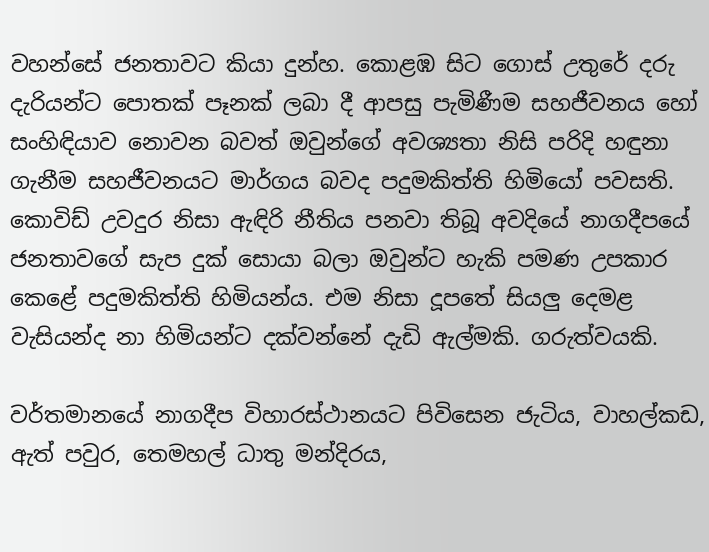වහන්සේ ජනතාවට කියා දුන්හ. කොළඹ සිට ගොස් උතුරේ දරු දැරියන්ට පොතක් පෑනක් ලබා දී ආපසු පැමිණීම සහජීවනය හෝ සංහිඳියාව නොවන බවත් ඔවුන්ගේ අවශ්‍යතා නිසි පරිදි හඳුනා ගැනීම සහජීවනයට මාර්ගය බවද පදුමකිත්ති හිමියෝ පවසති. කොවිඩ් උවදුර නිසා ඇඳිරි නීතිය පනවා තිබූ අවදියේ නාගදීපයේ ජනතාවගේ සැප දුක් සොයා බලා ඔවුන්ට හැකි පමණ උපකාර කෙළේ පදුමකිත්ති හිමියන්ය. එම නිසා දූපතේ සියලු දෙමළ වැසියන්ද නා හිමියන්ට දක්වන්නේ දැඩි ඇල්මකි. ගරුත්වයකි.

වර්තමානයේ නාගදීප විහාරස්‌ථානයට පිවිසෙන ජැටිය, වාහල්කඩ, ඇත් පවුර, තෙමහල් ධාතු මන්දිරය,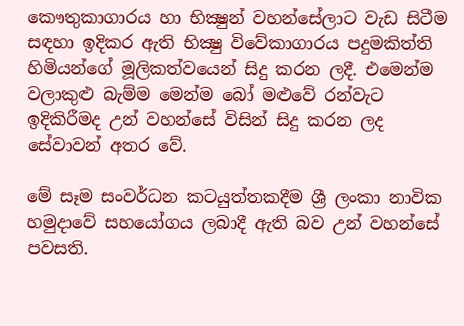කෞතුකාගාරය හා භික්‍ෂුන් වහන්සේලාට වැඩ සිටීම සඳහා ඉදිකර ඇති භික්‍ෂු විවේකාගාරය පදුමකිත්ති හිමියන්ගේ මූලිකත්වයෙන් සිදු කරන ලදී. එමෙන්ම වලාකුළු බැම්ම මෙන්ම බෝ මළුවේ රන්වැට ඉදිකිරීමද උන් වහන්සේ විසින් සිදු කරන ලද සේවාවන් අතර වේ.

මේ සෑම සංවර්ධන කටයුත්තකදීම ශ්‍රී ලංකා නාවික හමුදාවේ සහයෝගය ලබාදී ඇති බව උන් වහන්සේ පවසති.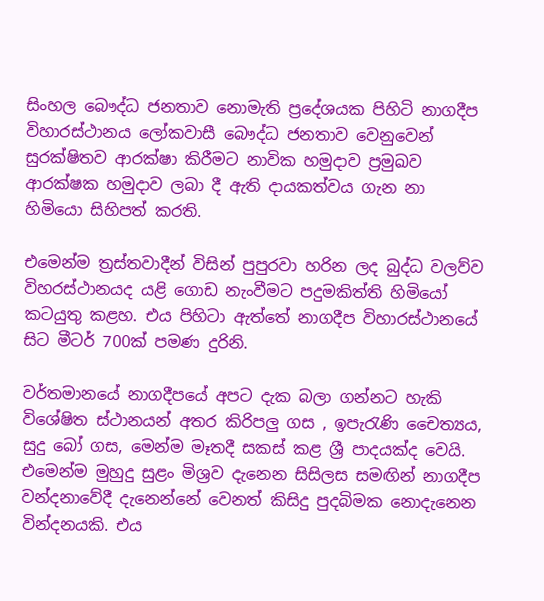සිංහල බෞද්ධ ජනතාව නොමැති ප්‍රදේශයක පිහිටි නාගදීප විහාරස්‌ථානය ලෝකවාසී බෞද්ධ ජනතාව වෙනුවෙන් සුරක්‌ෂිතව ආරක්‌ෂා කිරීමට නාවික හමුදාව ප්‍රමුඛව ආරක්ෂක හමුදාව ලබා දී ඇති දායකත්වය ගැන නා හිමියො සිහිපත් කරති.

එමෙන්ම ත්‍රස්තවාදීන් විසින් පුපුරවා හරින ලද බුද්ධ වලව්ව විහරස්ථානයද යළි ගොඩ නැංවීමට පදුමකිත්ති හිමියෝ කටයුතු කළහ. එය පිහිටා ඇත්තේ නාගදීප විහාරස්ථානයේ සිට මීටර් 700ක් පමණ දුරිනි.

වර්තමානයේ නාගදීපයේ අපට දැක බලා ගන්නට හැකි විශේෂිත ස්ථානයන් අතර කිරිපලු ගස , ඉපැරැණි චෛත්‍යය, සුදු බෝ ගස, මෙන්ම මෑතදී සකස් කළ ශ්‍රී පාදයක්ද වෙයි. එමෙන්ම මුහුදු සුළං මිශ්‍රව දැනෙන සිසිලස සමඟින් නාගදීප වන්දනාවේදී දැනෙන්නේ වෙනත් කිසිදු පුදබිමක නොදැනෙන වින්දනයකි. එය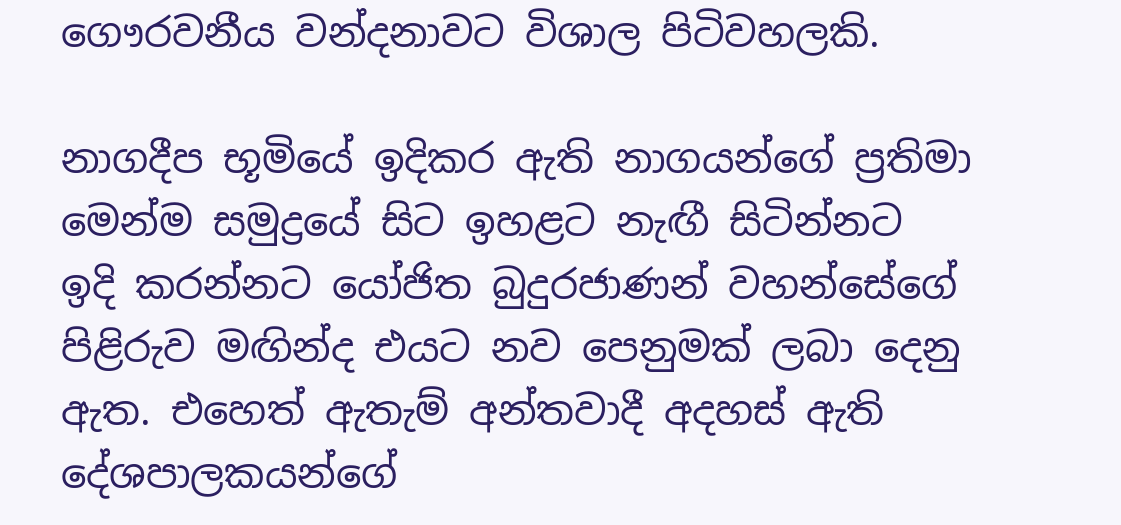ගෞරවනීය වන්දනාවට විශාල පිටිවහලකි.

නාගදීප භූමියේ ඉදිකර ඇති නාගයන්ගේ ප්‍රතිමා මෙන්ම සමුද්‍රයේ සිට ඉහළට නැඟී සිටින්නට ඉදි කරන්නට යෝජිත බුදුරජාණන් වහන්සේගේ පිළිරුව මඟින්ද එයට නව පෙනුමක් ලබා දෙනු ඇත. එහෙත් ඇතැම් අන්තවාදී අදහස් ඇති දේශපාලකයන්ගේ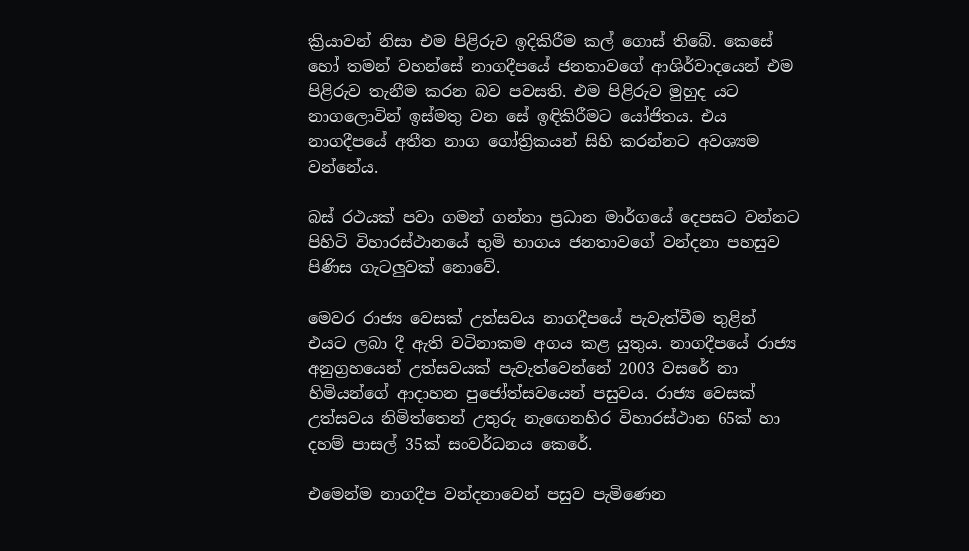ක්‍රියාවන් නිසා එම පිළිරුව ඉදිකිරීම කල් ගොස් තිබේ. කෙසේ හෝ තමන් වහන්සේ නාගදීපයේ ජනතාවගේ ආශිර්වාදයෙන් එම පිළිරුව තැනීම කරන බව පවසති. එම පිළිරුව මුහුද යට නාගලොවින් ඉස්මතු වන සේ ඉඳිකිරීමට යෝජිතය. එය නාගදීපයේ අතීත නාග ගෝත්‍රිකයන් සිහි කරන්නට අවශ්‍යම වන්නේය.

බස් රථයක් පවා ගමන් ගන්නා ප්‍රධාන මාර්ගයේ දෙපසට වන්නට පිහිටි විහාරස්ථානයේ භුමි භාගය ජනතාවගේ වන්දනා පහසුව පිණිස ගැටලුවක් නොවේ.

මෙවර රාජ්‍ය වෙසක් උත්සවය නාගදීපයේ පැවැත්වීම තුළින් එයට ලබා දී ඇති වටිනාකම අගය කළ යුතුය. නාගදීපයේ රාජ්‍ය අනුග්‍රහයෙන් උත්සවයක් පැවැත්වෙන්නේ 2003 වසරේ නා හිමියන්ගේ ආදාහන පුජෝත්සවයෙන් පසුවය. රාජ්‍ය වෙසක් උත්සවය නිමිත්තෙන් උතුරු නැඟෙනහිර විහාරස්ථාන 65ක් හා දහම් පාසල් 35ක් සංවර්ධනය කෙරේ.

එමෙන්ම නාගදීප වන්දනාවෙන් පසුව පැමිණෙන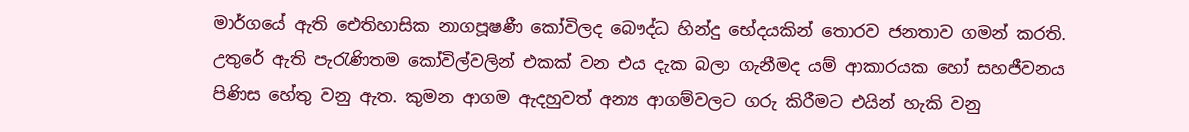මාර්ගයේ ඇති ඓතිහාසික නාගපූෂණී කෝවිලද බෞද්ධ හින්දු භේදයකින් තොරව ජනතාව ගමන් කරති. උතුරේ ඇති පැරැණිතම කෝවිල්වලින් එකක් වන එය දැක බලා ගැනීමද යම් ආකාරයක හෝ සහජීවනය පිණිස හේතු වනු ඇත. කුමන ආගම ඇදහුවත් අන්‍ය ආගම්වලට ගරු කිරීමට එයින් හැකි වනු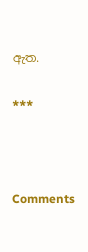ඇත.

***



Comments